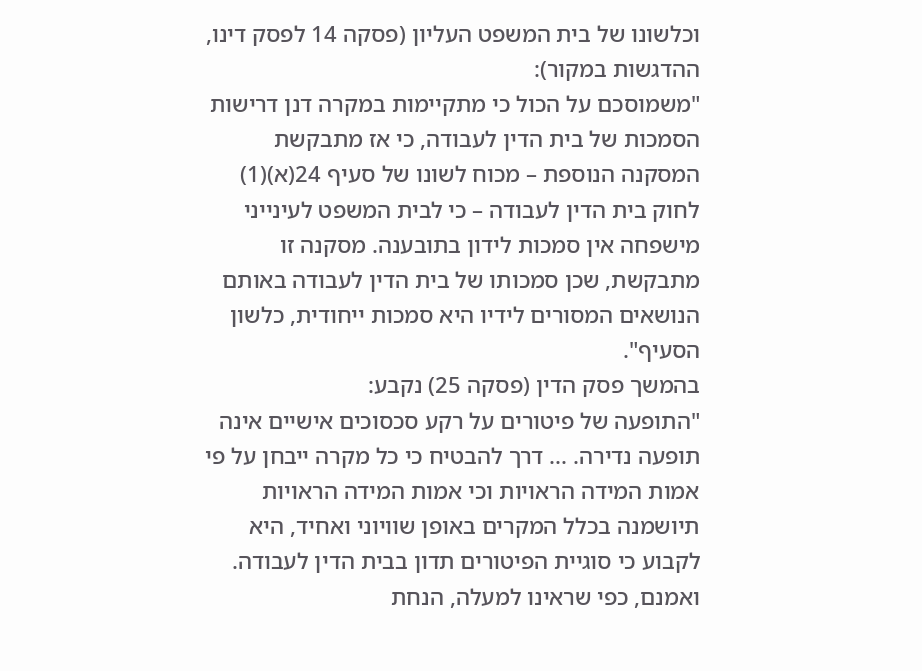וכלשונו של בית המשפט העליון (פסקה 14 לפסק דינו, ההדגשות במקור):
"משמוסכם על הכול כי מתקיימות במקרה דנן דרישות הסמכות של בית הדין לעבודה, כי אז מתבקשת המסקנה הנוספת – מכוח לשונו של סעיף 24(א)(1) לחוק בית הדין לעבודה – כי לבית המשפט לעינייני מישפחה אין סמכות לידון בתובענה. מסקנה זו מתבקשת, שכן סמכותו של בית הדין לעבודה באותם הנושאים המסורים לידיו היא סמכות ייחודית, כלשון הסעיף".
בהמשך פסק הדין (פסקה 25) נקבע:
"התופעה של פיטורים על רקע סכסוכים אישיים אינה תופעה נדירה. ... דרך להבטיח כי כל מקרה ייבחן על פי אמות המידה הראויות וכי אמות המידה הראויות תיושמנה בכלל המקרים באופן שוויוני ואחיד, היא לקבוע כי סוגיית הפיטורים תדון בבית הדין לעבודה. ואמנם, כפי שראינו למעלה, הנחת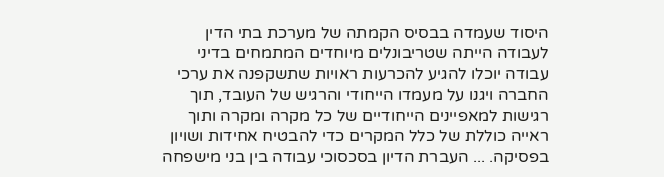היסוד שעמדה בבסיס הקמתה של מערכת בתי הדין לעבודה הייתה שטריבונלים מיוחדים המתמחים בדיני עבודה יוכלו להגיע להכרעות ראויות שתשקפנה את ערכי החברה ויגנו על מעמדו הייחודי והרגיש של העובד, תוך רגישות למאפיינים הייחודיים של כל מקרה ומקרה ותוך ראייה כוללת של כלל המקרים כדי להבטיח אחידות ושויון בפסיקה. ... העברת הדיון בסכסוכי עבודה בין בני מישפחה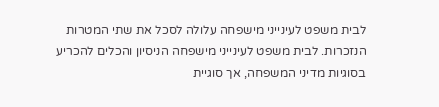לבית משפט לעינייני מישפחה עלולה לסכל את שתי המטרות הנזכרות. לבית משפט לעינייני מישפחה הניסיון והכלים להכריע בסוגיות מדיני המשפחה, אך סוגיית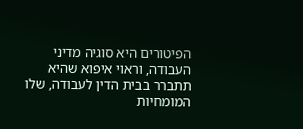הפיטורים היא סוגיה מדיני העבודה, וראוי איפוא שהיא תתברר בבית הדין לעבודה, שלו המומחיות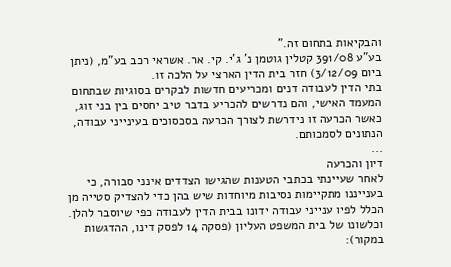והבקיאות בתחום זה."
בע"ע 391/08 קטלין גוטמן נ' ג'י. קי. אר. אשראי רכב בע"מ, (ניתן ביום 3/12/09) חזר בית הדין הארצי על הלכה זו.
בתי הדין לעבודה דנים ומכריעים חדשות לבקרים בסוגיות שבתחום המעמד האישי, והם נדרשים להכריע בדבר טיב יחסים בין בני זוג, כאשר הכרעה זו נידרשת לצורך הכרעה בסכסוכים בעינייני עבודה, הנתונים לסמכותם.
...
דיון והכרעה
לאחר שעיינתי בכתבי הטענות שהגישו הצדדים אינני סבורה, כי בענייננו מתקיימות נסיבות מיוחדות שיש בהן כדי להצדיק סטייה מן הכלל לפיו ענייני עבודה ידונו בבית הדין לעבודה כפי שיוסבר להלן.
וכלשונו של בית המשפט העליון (פסקה 14 לפסק דינו, ההדגשות במקור):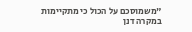"משמוסכם על הכול כי מתקיימות במקרה דנן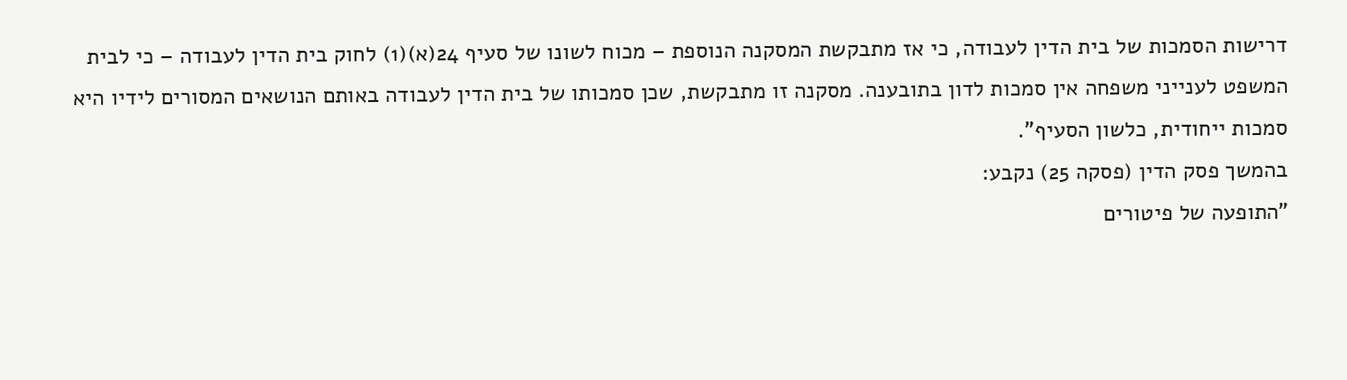דרישות הסמכות של בית הדין לעבודה, כי אז מתבקשת המסקנה הנוספת – מכוח לשונו של סעיף 24(א)(1) לחוק בית הדין לעבודה – כי לבית המשפט לענייני משפחה אין סמכות לדון בתובענה. מסקנה זו מתבקשת, שכן סמכותו של בית הדין לעבודה באותם הנושאים המסורים לידיו היא סמכות ייחודית, כלשון הסעיף".
בהמשך פסק הדין (פסקה 25) נקבע:
"התופעה של פיטורים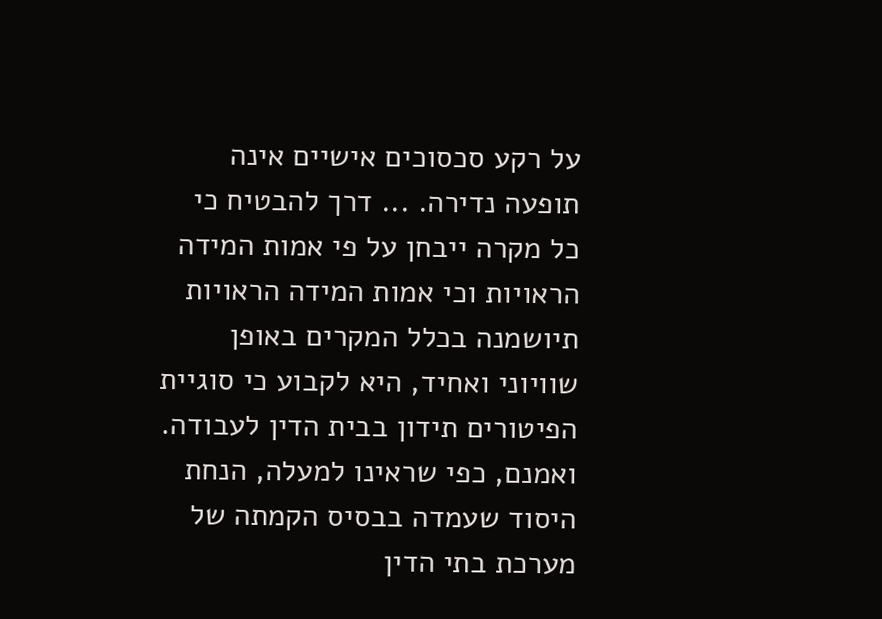על רקע סכסוכים אישיים אינה תופעה נדירה. ... דרך להבטיח כי כל מקרה ייבחן על פי אמות המידה הראויות וכי אמות המידה הראויות תיושמנה בכלל המקרים באופן שוויוני ואחיד, היא לקבוע כי סוגיית הפיטורים תידון בבית הדין לעבודה. ואמנם, כפי שראינו למעלה, הנחת היסוד שעמדה בבסיס הקמתה של מערכת בתי הדין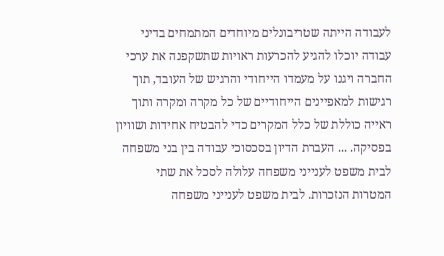לעבודה הייתה שטריבונלים מיוחדים המתמחים בדיני עבודה יוכלו להגיע להכרעות ראויות שתשקפנה את ערכי החברה ויגנו על מעמדו הייחודי והרגיש של העובד, תוך רגישות למאפיינים הייחודיים של כל מקרה ומקרה ותוך ראייה כוללת של כלל המקרים כדי להבטיח אחידות ושוויון בפסיקה. ... העברת הדיון בסכסוכי עבודה בין בני משפחה לבית משפט לענייני משפחה עלולה לסכל את שתי המטרות הנזכרות. לבית משפט לענייני משפחה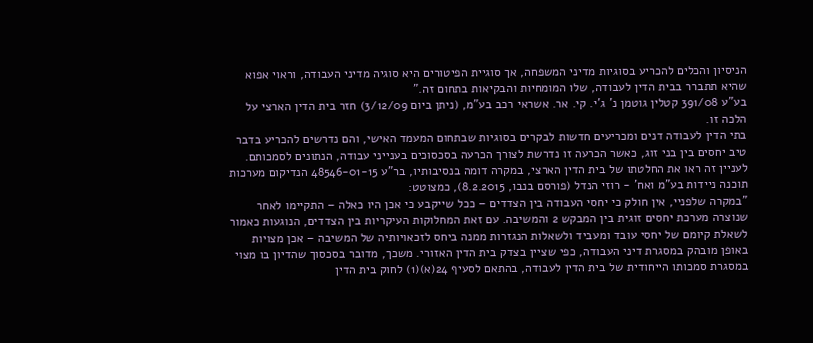הניסיון והכלים להכריע בסוגיות מדיני המשפחה, אך סוגיית הפיטורים היא סוגיה מדיני העבודה, וראוי אפוא שהיא תתברר בבית הדין לעבודה, שלו המומחיות והבקיאות בתחום זה."
בע"ע 391/08 קטלין גוטמן נ' ג'י. קי. אר. אשראי רכב בע"מ, (ניתן ביום 3/12/09) חזר בית הדין הארצי על הלכה זו.
בתי הדין לעבודה דנים ומכריעים חדשות לבקרים בסוגיות שבתחום המעמד האישי, והם נדרשים להכריע בדבר טיב יחסים בין בני זוג, כאשר הכרעה זו נדרשת לצורך הכרעה בסכסוכים בענייני עבודה, הנתונים לסמכותם.
לעניין זה ראו את החלטתו של בית הדין הארצי, במקרה דומה בנסיבותיו, בר"ע 48546-01-15 הנדיקום מערכות תוכנה ניידות בע"מ ואח' - רוזי הנדל (פורסם בנבו, 8.2.2015), כמצוטט:
"במקרה שלפניי, אין חולק כי יחסי העבודה בין הצדדים – ככל שייקבע כי אכן היו כאלה – התקיימו לאחר שנוצרה מערכת יחסים זוגית בין המבקש 2 והמשיבה. עם זאת המחלוקות העיקריות בין הצדדים, הנוגעות כאמור לשאלת קיומם של יחסי עובד ומעביד ולשאלות הנגזרות ממנה ביחס לזכאויותיה של המשיבה – אכן מצויות באופן מובהק במסגרת דיני העבודה, כפי שציין בצדק בית הדין האזורי. משכך, מדובר בסכסוך שהדיון בו מצוי במסגרת סמכותו הייחודית של בית הדין לעבודה, בהתאם לסעיף 24(א)(1) לחוק בית הדין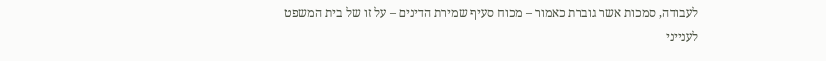לעבודה, סמכות אשר גוברת כאמור – מכוח סעיף שמירת הדינים – על זו של בית המשפט לענייני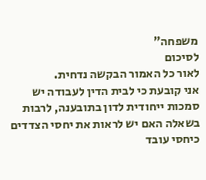משפחה"
לסיכום
לאור כל האמור הבקשה נדחית.
אני קובעת כי לבית הדין לעבודה יש סמכות ייחודית לדון בתובענה, לרבות בשאלה האם יש לראות את יחסי הצדדים כיחסי עובד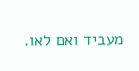מעביד ואם לאו.